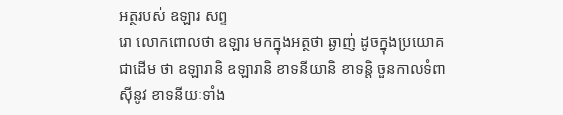អត្ថរបស់ ឧឡារ សព្ទ
រោ លោកពោលថា ឧឡារ មកក្នុងអត្ថថា ឆ្ងាញ់ ដូចក្នុងប្រយោគជាដើម ថា ឧឡារានិ ឧឡារានិ ខាទនីយានិ ខាទន្តិ ចួនកាលទំពាស៊ីនូវ ខាទនីយៈទាំង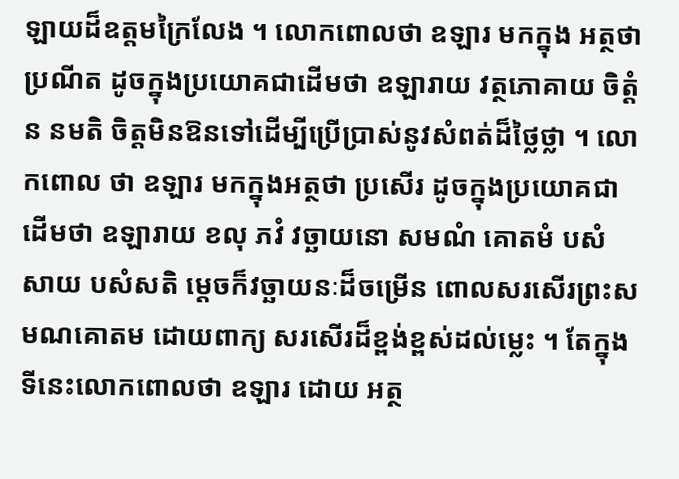ឡាយដ៏ឧត្តមក្រៃលែង ។ លោកពោលថា ឧឡារ មកក្នុង អត្ថថាប្រណីត ដូចក្នុងប្រយោគជាដើមថា ឧឡារាយ វត្ថភោគាយ ចិត្តំ ន នមតិ ចិត្តមិនឱនទៅដើម្បីប្រើប្រាស់នូវសំពត់ដ៏ថ្លៃថ្លា ។ លោកពោល ថា ឧឡារ មកក្នុងអត្ថថា ប្រសើរ ដូចក្នុងប្រយោគជាដើមថា ឧឡារាយ ខលុ ភវំ វច្ឆាយនោ សមណំ គោតមំ បសំសាយ បសំសតិ ម្តេចក៏វច្ឆាយនៈដ៏ចម្រើន ពោលសរសើរព្រះសមណគោតម ដោយពាក្យ សរសើរដ៏ខ្ពង់ខ្ពស់ដល់ម្លេះ ។ តែក្នុងទីនេះលោកពោលថា ឧឡារ ដោយ អត្ថ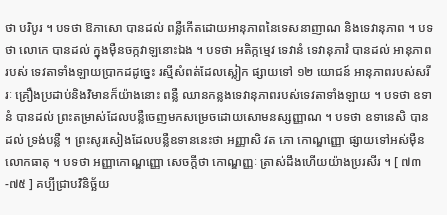ថា បរិបូរ ។ បទថា ឱភាសោ បានដល់ ពន្លឺកើតដោយអានុភាពនៃទេសនាញាណ និងទេវានុភាព ។ បទថា លោកេ បានដល់ ក្នុងម៉ឺនចក្កវាឡនោះឯង ។ បទថា អតិក្កម្មេវ ទេវានំ ទេវានុភាវំ បានដល់ អានុភាពរបស់ ទេវតាទាំងឡាយប្រាកដដូច្នេះ រស្មីសំពត់ដែលស្លៀក ផ្សាយទៅ ១២ យោជន៍ អានុភាពរបស់សរីរៈ គ្រឿងប្រដាប់និងវិមានក៏យ៉ាងនោះ ពន្លឺ ឈានកន្លងទេវានុភាពរបស់ទេវតាទាំងឡាយ ។ បទថា ឧទានំ បានដល់ ព្រះតម្រាស់ដែលបន្លឺចេញមកសម្រេចដោយសោមនស្សញ្ញាណ ។ បទថា ឧទានេសិ បានដល់ ទ្រង់បន្លឺ ។ ព្រះសូរសៀងដែលបន្លឺឧទាននេះថា អញ្ញាសិ វត ភោ កោណ្ឌញ្ញោ ផ្សាយទៅអស់ម៉ឺនលោកធាតុ ។ បទថា អញ្ញាកោណ្ឌញ្ញោ សេចក្តីថា កោណ្ឌញ្ញៈ ត្រាស់ដឹងហើយយ៉ាងប្ររសីរ ។ [ ៧៣-៧៥ ] គប្បីជ្រាបវិនិច្ឆ័យ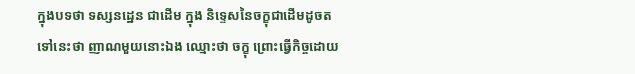ក្នុងបទថា ទស្សនដ្ឋេន ជាដើម ក្នុង និទ្ទេសនៃចក្ខុជាដើមដូចតទៅនេះថា ញាណមួយនោះឯង ឈ្មោះថា ចក្ខុ ព្រោះធ្វើកិច្ចដោយ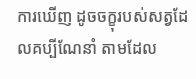ការឃើញ ដូចចក្ខុរបស់សត្វដែលគប្បីណែនាំ តាមដែល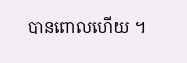បានពោលហើយ ។